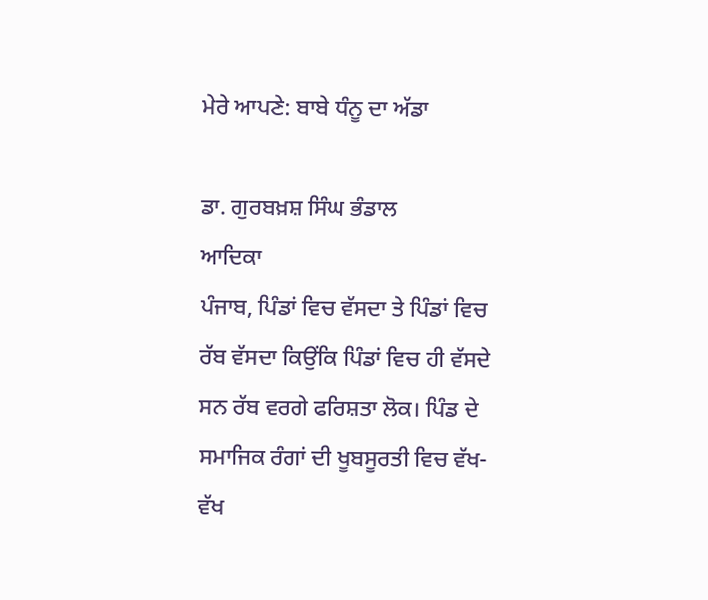ਮੇਰੇ ਆਪਣੇ: ਬਾਬੇ ਧੰਨੂ ਦਾ ਅੱਡਾ

ਡਾ. ਗੁਰਬਖ਼ਸ਼ ਸਿੰਘ ਭੰਡਾਲ
ਆਦਿਕਾ
ਪੰਜਾਬ, ਪਿੰਡਾਂ ਵਿਚ ਵੱਸਦਾ ਤੇ ਪਿੰਡਾਂ ਵਿਚ ਰੱਬ ਵੱਸਦਾ ਕਿਉਂਕਿ ਪਿੰਡਾਂ ਵਿਚ ਹੀ ਵੱਸਦੇ ਸਨ ਰੱਬ ਵਰਗੇ ਫਰਿਸ਼ਤਾ ਲੋਕ। ਪਿੰਡ ਦੇ ਸਮਾਜਿਕ ਰੰਗਾਂ ਦੀ ਖੂਬਸੂਰਤੀ ਵਿਚ ਵੱਖ-ਵੱਖ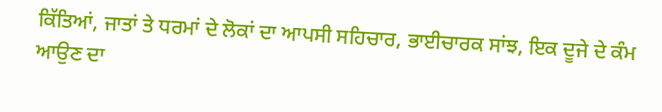ਕਿੱਤਿਆਂ, ਜਾਤਾਂ ਤੇ ਧਰਮਾਂ ਦੇ ਲੋਕਾਂ ਦਾ ਆਪਸੀ ਸਹਿਚਾਰ, ਭਾਈਚਾਰਕ ਸਾਂਝ, ਇਕ ਦੂਜੇ ਦੇ ਕੰਮ ਆਉਣ ਦਾ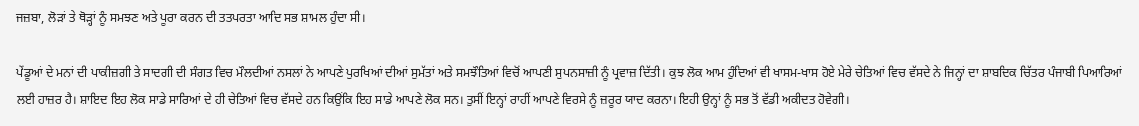ਜਜ਼ਬਾ, ਲੋੜਾਂ ਤੇ ਥੋੜ੍ਹਾਂ ਨੂੰ ਸਮਝਣ ਅਤੇ ਪੂਰਾ ਕਰਨ ਦੀ ਤਤਪਰਤਾ ਆਦਿ ਸਭ ਸ਼ਾਮਲ ਹੁੰਦਾ ਸੀ।

ਪੇਂਡੂਆਂ ਦੇ ਮਨਾਂ ਦੀ ਪਾਕੀਜ਼ਗੀ ਤੇ ਸਾਦਗੀ ਦੀ ਸੰਗਤ ਵਿਚ ਮੌਲਦੀਆਂ ਨਸਲਾਂ ਨੇ ਆਪਣੇ ਪੁਰਖਿਆਂ ਦੀਆਂ ਸੁਮੱਤਾਂ ਅਤੇ ਸਮਝੌਤਿਆਂ ਵਿਚੋਂ ਆਪਣੀ ਸੁਪਨਸਾਜ਼ੀ ਨੂੰ ਪ੍ਰਵਾਜ਼ ਦਿੱਤੀ। ਕੁਝ ਲੋਕ ਆਮ ਹੁੰਦਿਆਂ ਵੀ ਖਾਸਮ-ਖਾਸ ਹੋਏ ਮੇਰੇ ਚੇਤਿਆਂ ਵਿਚ ਵੱਸਦੇ ਨੇ ਜਿਨ੍ਹਾਂ ਦਾ ਸ਼ਾਬਦਿਕ ਚਿੱਤਰ ਪੰਜਾਬੀ ਪਿਆਰਿਆਂ ਲਈ ਹਾਜ਼ਰ ਹੈ। ਸ਼ਾਇਦ ਇਹ ਲੋਕ ਸਾਡੇ ਸਾਰਿਆਂ ਦੇ ਹੀ ਚੇਤਿਆਂ ਵਿਚ ਵੱਸਦੇ ਹਨ ਕਿਉਂਕਿ ਇਹ ਸਾਡੇ ਆਪਣੇ ਲੋਕ ਸਨ। ਤੁਸੀਂ ਇਨ੍ਹਾਂ ਰਾਹੀਂ ਆਪਣੇ ਵਿਰਸੇ ਨੂੰ ਜ਼ਰੂਰ ਯਾਦ ਕਰਨਾ। ਇਹੀ ਉਨ੍ਹਾਂ ਨੂੰ ਸਭ ਤੋਂ ਵੱਡੀ ਅਕੀਦਤ ਹੋਵੇਗੀ।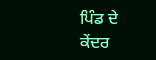ਪਿੰਡ ਦੇ ਕੇਂਦਰ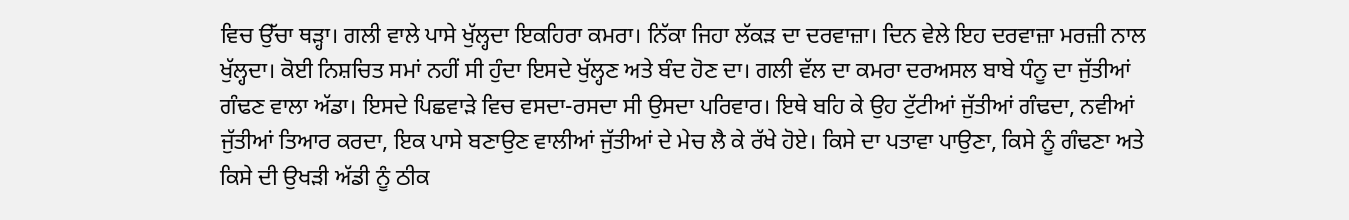ਵਿਚ ਉੱਚਾ ਥੜ੍ਹਾ। ਗਲੀ ਵਾਲੇ ਪਾਸੇ ਖੁੱਲ੍ਹਦਾ ਇਕਹਿਰਾ ਕਮਰਾ। ਨਿੱਕਾ ਜਿਹਾ ਲੱਕੜ ਦਾ ਦਰਵਾਜ਼ਾ। ਦਿਨ ਵੇਲੇ ਇਹ ਦਰਵਾਜ਼ਾ ਮਰਜ਼ੀ ਨਾਲ ਖੁੱਲ੍ਹਦਾ। ਕੋਈ ਨਿਸ਼ਚਿਤ ਸਮਾਂ ਨਹੀਂ ਸੀ ਹੁੰਦਾ ਇਸਦੇ ਖੁੱਲ੍ਹਣ ਅਤੇ ਬੰਦ ਹੋਣ ਦਾ। ਗਲੀ ਵੱਲ ਦਾ ਕਮਰਾ ਦਰਅਸਲ ਬਾਬੇ ਧੰਨੂ ਦਾ ਜੁੱਤੀਆਂ ਗੰਢਣ ਵਾਲਾ ਅੱਡਾ। ਇਸਦੇ ਪਿਛਵਾੜੇ ਵਿਚ ਵਸਦਾ-ਰਸਦਾ ਸੀ ਉਸਦਾ ਪਰਿਵਾਰ। ਇਥੇ ਬਹਿ ਕੇ ਉਹ ਟੁੱਟੀਆਂ ਜੁੱਤੀਆਂ ਗੰਢਦਾ, ਨਵੀਆਂ ਜੁੱਤੀਆਂ ਤਿਆਰ ਕਰਦਾ, ਇਕ ਪਾਸੇ ਬਣਾਉਣ ਵਾਲੀਆਂ ਜੁੱਤੀਆਂ ਦੇ ਮੇਚ ਲੈ ਕੇ ਰੱਖੇ ਹੋਏ। ਕਿਸੇ ਦਾ ਪਤਾਵਾ ਪਾਉਣਾ, ਕਿਸੇ ਨੂੰ ਗੰਢਣਾ ਅਤੇ ਕਿਸੇ ਦੀ ਉਖੜੀ ਅੱਡੀ ਨੂੰ ਠੀਕ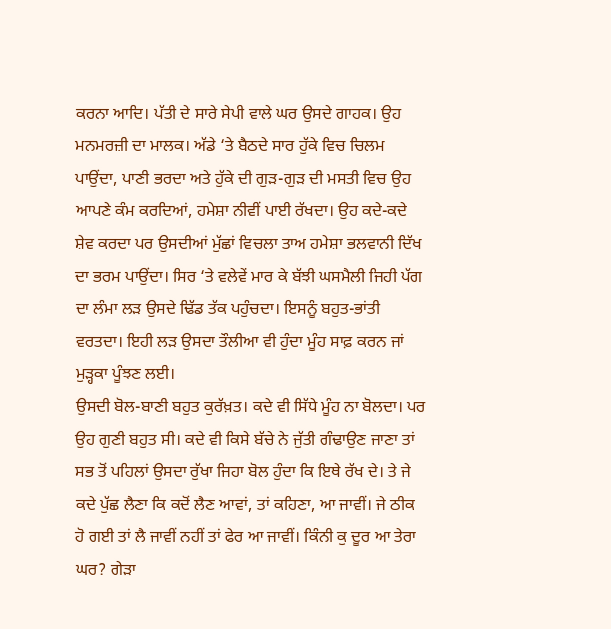ਕਰਨਾ ਆਦਿ। ਪੱਤੀ ਦੇ ਸਾਰੇ ਸੇਪੀ ਵਾਲੇ ਘਰ ਉਸਦੇ ਗਾਹਕ। ਉਹ ਮਨਮਰਜ਼ੀ ਦਾ ਮਾਲਕ। ਅੱਡੇ ‘ਤੇ ਬੈਠਦੇ ਸਾਰ ਹੁੱਕੇ ਵਿਚ ਚਿਲਮ ਪਾਉਂਦਾ, ਪਾਣੀ ਭਰਦਾ ਅਤੇ ਹੁੱਕੇ ਦੀ ਗੁੜ-ਗੁੜ ਦੀ ਮਸਤੀ ਵਿਚ ਉਹ ਆਪਣੇ ਕੰਮ ਕਰਦਿਆਂ, ਹਮੇਸ਼ਾ ਨੀਵੀਂ ਪਾਈ ਰੱਖਦਾ। ਉਹ ਕਦੇ-ਕਦੇ ਸ਼ੇਵ ਕਰਦਾ ਪਰ ਉਸਦੀਆਂ ਮੁੱਛਾਂ ਵਿਚਲਾ ਤਾਅ ਹਮੇਸ਼ਾ ਭਲਵਾਨੀ ਦਿੱਖ ਦਾ ਭਰਮ ਪਾਉਂਦਾ। ਸਿਰ ‘ਤੇ ਵਲੇਵੇਂ ਮਾਰ ਕੇ ਬੱਝੀ ਘਸਮੈਲੀ ਜਿਹੀ ਪੱਗ ਦਾ ਲੰਮਾ ਲੜ ਉਸਦੇ ਢਿੱਡ ਤੱਕ ਪਹੁੰਚਦਾ। ਇਸਨੂੰ ਬਹੁਤ-ਭਾਂਤੀ ਵਰਤਦਾ। ਇਹੀ ਲੜ ਉਸਦਾ ਤੌਲੀਆ ਵੀ ਹੁੰਦਾ ਮੂੰਹ ਸਾਫ਼ ਕਰਨ ਜਾਂ ਮੁੜ੍ਹਕਾ ਪੂੰਝਣ ਲਈ।
ਉਸਦੀ ਬੋਲ-ਬਾਣੀ ਬਹੁਤ ਕੁਰੱਖ਼ਤ। ਕਦੇ ਵੀ ਸਿੱਧੇ ਮੂੰਹ ਨਾ ਬੋਲਦਾ। ਪਰ ਉਹ ਗੁਣੀ ਬਹੁਤ ਸੀ। ਕਦੇ ਵੀ ਕਿਸੇ ਬੱਚੇ ਨੇ ਜੁੱਤੀ ਗੰਢਾਉਣ ਜਾਣਾ ਤਾਂ ਸਭ ਤੋਂ ਪਹਿਲਾਂ ਉਸਦਾ ਰੁੱਖਾ ਜਿਹਾ ਬੋਲ ਹੁੰਦਾ ਕਿ ਇਥੇ ਰੱਖ ਦੇ। ਤੇ ਜੇ ਕਦੇ ਪੁੱਛ ਲੈਣਾ ਕਿ ਕਦੋਂ ਲੈਣ ਆਵਾਂ, ਤਾਂ ਕਹਿਣਾ, ਆ ਜਾਵੀਂ। ਜੇ ਠੀਕ ਹੋ ਗਈ ਤਾਂ ਲੈ ਜਾਵੀਂ ਨਹੀਂ ਤਾਂ ਫੇਰ ਆ ਜਾਵੀਂ। ਕਿੰਨੀ ਕੁ ਦੂਰ ਆ ਤੇਰਾ ਘਰ? ਗੇੜਾ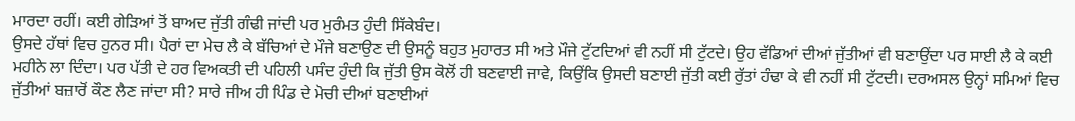ਮਾਰਦਾ ਰਹੀਂ। ਕਈ ਗੇੜਿਆਂ ਤੋਂ ਬਾਅਦ ਜੁੱਤੀ ਗੰਢੀ ਜਾਂਦੀ ਪਰ ਮੁਰੰਮਤ ਹੁੰਦੀ ਸਿੱਕੇਬੰਦ।
ਉਸਦੇ ਹੱਥਾਂ ਵਿਚ ਹੁਨਰ ਸੀ। ਪੈਰਾਂ ਦਾ ਮੇਚ ਲੈ ਕੇ ਬੱਚਿਆਂ ਦੇ ਮੌਜੇ ਬਣਾਉਣ ਦੀ ਉਸਨੂੰ ਬਹੁਤ ਮੁਹਾਰਤ ਸੀ ਅਤੇ ਮੌਜੇ ਟੁੱਟਦਿਆਂ ਵੀ ਨਹੀਂ ਸੀ ਟੁੱਟਦੇ। ਉਹ ਵੱਡਿਆਂ ਦੀਆਂ ਜੁੱਤੀਆਂ ਵੀ ਬਣਾਉਂਦਾ ਪਰ ਸਾਈ ਲੈ ਕੇ ਕਈ ਮਹੀਨੇ ਲਾ ਦਿੰਦਾ। ਪਰ ਪੱਤੀ ਦੇ ਹਰ ਵਿਅਕਤੀ ਦੀ ਪਹਿਲੀ ਪਸੰਦ ਹੁੰਦੀ ਕਿ ਜੁੱਤੀ ਉਸ ਕੋਲੋਂ ਹੀ ਬਣਵਾਈ ਜਾਵੇ, ਕਿਉਂਕਿ ਉਸਦੀ ਬਣਾਈ ਜੁੱਤੀ ਕਈ ਰੁੱਤਾਂ ਹੰਢਾ ਕੇ ਵੀ ਨਹੀਂ ਸੀ ਟੁੱਟਦੀ। ਦਰਅਸਲ ਉਨ੍ਹਾਂ ਸਮਿਆਂ ਵਿਚ ਜੁੱਤੀਆਂ ਬਜ਼ਾਰੋਂ ਕੌਣ ਲੈਣ ਜਾਂਦਾ ਸੀ? ਸਾਰੇ ਜੀਅ ਹੀ ਪਿੰਡ ਦੇ ਮੋਚੀ ਦੀਆਂ ਬਣਾਈਆਂ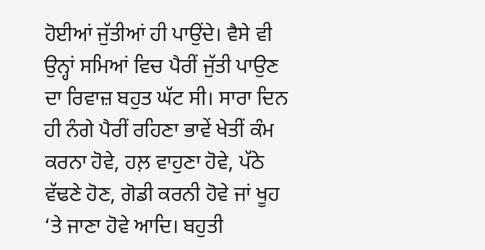ਹੋਈਆਂ ਜੁੱਤੀਆਂ ਹੀ ਪਾਉਂਦੇ। ਵੈਸੇ ਵੀ ਉਨ੍ਹਾਂ ਸਮਿਆਂ ਵਿਚ ਪੈਰੀਂ ਜੁੱਤੀ ਪਾਉਣ ਦਾ ਰਿਵਾਜ਼ ਬਹੁਤ ਘੱਟ ਸੀ। ਸਾਰਾ ਦਿਨ ਹੀ ਨੰਗੇ ਪੈਰੀਂ ਰਹਿਣਾ ਭਾਵੇਂ ਖੇਤੀਂ ਕੰਮ ਕਰਨਾ ਹੋਵੇ, ਹਲ਼ ਵਾਹੁਣਾ ਹੋਵੇ, ਪੱਠੇ ਵੱਢਣੇ ਹੋਣ, ਗੋਡੀ ਕਰਨੀ ਹੋਵੇ ਜਾਂ ਖੂਹ ‘ਤੇ ਜਾਣਾ ਹੋਵੇ ਆਦਿ। ਬਹੁਤੀ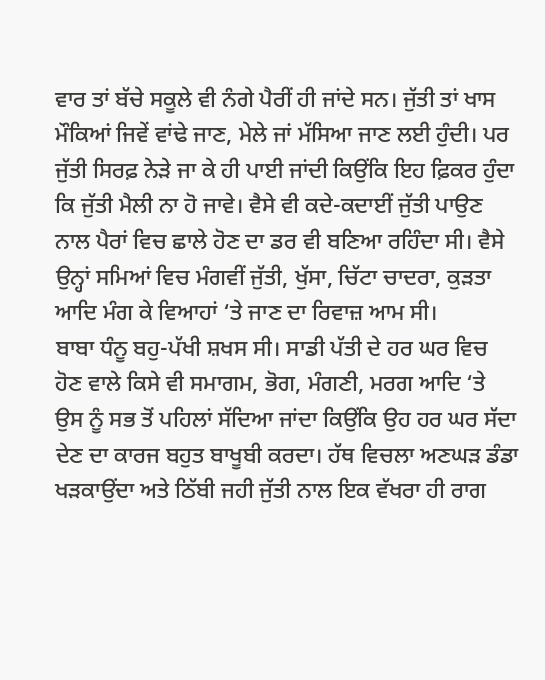ਵਾਰ ਤਾਂ ਬੱਚੇ ਸਕੂਲੇ ਵੀ ਨੰਗੇ ਪੈਰੀਂ ਹੀ ਜਾਂਦੇ ਸਨ। ਜੁੱਤੀ ਤਾਂ ਖਾਸ ਮੌਕਿਆਂ ਜਿਵੇਂ ਵਾਂਢੇ ਜਾਣ, ਮੇਲੇ ਜਾਂ ਮੱਸਿਆ ਜਾਣ ਲਈ ਹੁੰਦੀ। ਪਰ ਜੁੱਤੀ ਸਿਰਫ਼ ਨੇੜੇ ਜਾ ਕੇ ਹੀ ਪਾਈ ਜਾਂਦੀ ਕਿਉਂਕਿ ਇਹ ਫ਼ਿਕਰ ਹੁੰਦਾ ਕਿ ਜੁੱਤੀ ਮੈਲੀ ਨਾ ਹੋ ਜਾਵੇ। ਵੈਸੇ ਵੀ ਕਦੇ-ਕਦਾਈਂ ਜੁੱਤੀ ਪਾਉਣ ਨਾਲ ਪੈਰਾਂ ਵਿਚ ਛਾਲੇ ਹੋਣ ਦਾ ਡਰ ਵੀ ਬਣਿਆ ਰਹਿੰਦਾ ਸੀ। ਵੈਸੇ ਉਨ੍ਹਾਂ ਸਮਿਆਂ ਵਿਚ ਮੰਗਵੀਂ ਜੁੱਤੀ, ਖੁੱਸਾ, ਚਿੱਟਾ ਚਾਦਰਾ, ਕੁੜਤਾ ਆਦਿ ਮੰਗ ਕੇ ਵਿਆਹਾਂ ‘ਤੇ ਜਾਣ ਦਾ ਰਿਵਾਜ਼ ਆਮ ਸੀ।
ਬਾਬਾ ਧੰਨੂ ਬਹੁ-ਪੱਖੀ ਸ਼ਖਸ ਸੀ। ਸਾਡੀ ਪੱਤੀ ਦੇ ਹਰ ਘਰ ਵਿਚ ਹੋਣ ਵਾਲੇ ਕਿਸੇ ਵੀ ਸਮਾਗਮ, ਭੋਗ, ਮੰਗਣੀ, ਮਰਗ ਆਦਿ ‘ਤੇ ਉਸ ਨੂੰ ਸਭ ਤੋਂ ਪਹਿਲਾਂ ਸੱਦਿਆ ਜਾਂਦਾ ਕਿਉਂਕਿ ਉਹ ਹਰ ਘਰ ਸੱਦਾ ਦੇਣ ਦਾ ਕਾਰਜ ਬਹੁਤ ਬਾਖੂਬੀ ਕਰਦਾ। ਹੱਥ ਵਿਚਲਾ ਅਣਘੜ ਡੰਡਾ ਖੜਕਾਉਂਦਾ ਅਤੇ ਠਿੱਬੀ ਜਹੀ ਜੁੱਤੀ ਨਾਲ ਇਕ ਵੱਖਰਾ ਹੀ ਰਾਗ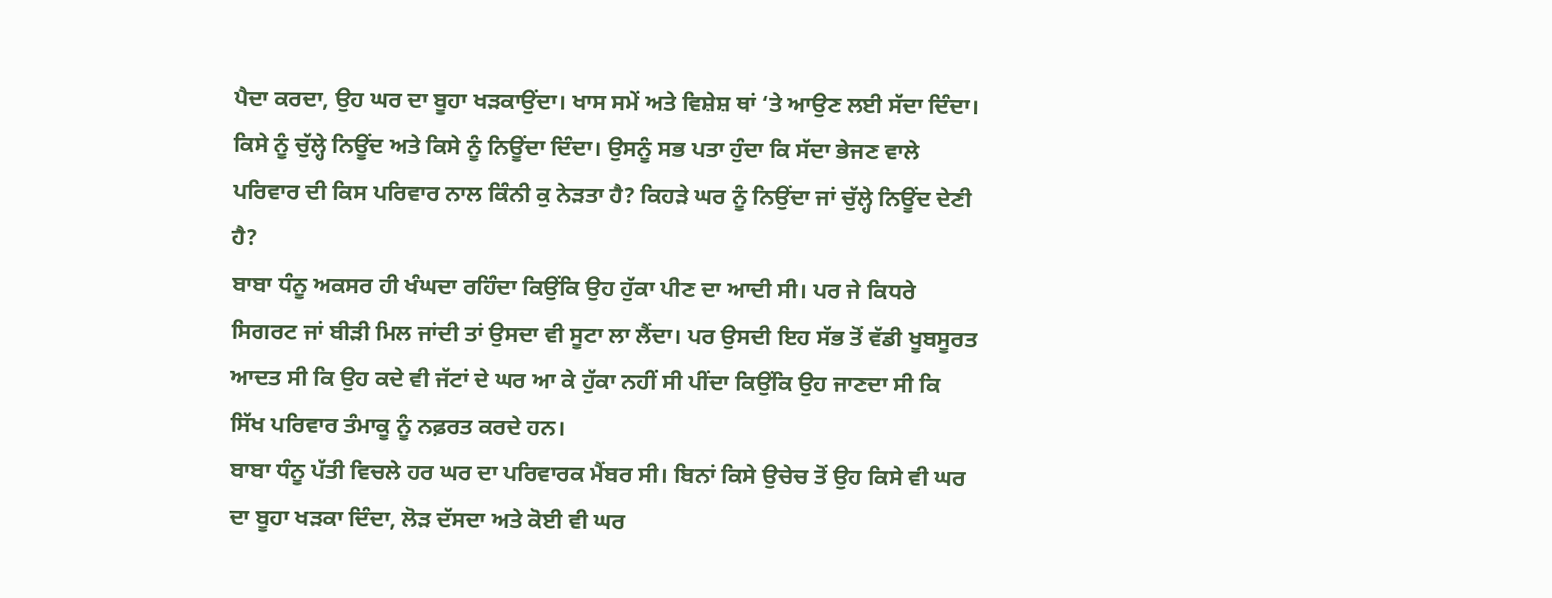ਪੈਦਾ ਕਰਦਾ, ਉਹ ਘਰ ਦਾ ਬੂਹਾ ਖੜਕਾਉਂਦਾ। ਖਾਸ ਸਮੇਂ ਅਤੇ ਵਿਸ਼ੇਸ਼ ਥਾਂ ‘ਤੇ ਆਉਣ ਲਈ ਸੱਦਾ ਦਿੰਦਾ। ਕਿਸੇ ਨੂੰ ਚੁੱਲ੍ਹੇ ਨਿਊਂਦ ਅਤੇ ਕਿਸੇ ਨੂੰ ਨਿਊਂਦਾ ਦਿੰਦਾ। ਉਸਨੂੰ ਸਭ ਪਤਾ ਹੁੰਦਾ ਕਿ ਸੱਦਾ ਭੇਜਣ ਵਾਲੇ ਪਰਿਵਾਰ ਦੀ ਕਿਸ ਪਰਿਵਾਰ ਨਾਲ ਕਿੰਨੀ ਕੁ ਨੇੜਤਾ ਹੈ? ਕਿਹੜੇ ਘਰ ਨੂੰ ਨਿਉਂਦਾ ਜਾਂ ਚੁੱਲ੍ਹੇ ਨਿਊਂਦ ਦੇਣੀ ਹੈ?
ਬਾਬਾ ਧੰਨੂ ਅਕਸਰ ਹੀ ਖੰਘਦਾ ਰਹਿੰਦਾ ਕਿਉਂਕਿ ਉਹ ਹੁੱਕਾ ਪੀਣ ਦਾ ਆਦੀ ਸੀ। ਪਰ ਜੇ ਕਿਧਰੇ ਸਿਗਰਟ ਜਾਂ ਬੀੜੀ ਮਿਲ ਜਾਂਦੀ ਤਾਂ ਉਸਦਾ ਵੀ ਸੂਟਾ ਲਾ ਲੈਂਦਾ। ਪਰ ਉਸਦੀ ਇਹ ਸੱਭ ਤੋਂ ਵੱਡੀ ਖੂਬਸੂਰਤ ਆਦਤ ਸੀ ਕਿ ਉਹ ਕਦੇ ਵੀ ਜੱਟਾਂ ਦੇ ਘਰ ਆ ਕੇ ਹੁੱਕਾ ਨਹੀਂ ਸੀ ਪੀਂਦਾ ਕਿਉਂਕਿ ਉਹ ਜਾਣਦਾ ਸੀ ਕਿ ਸਿੱਖ ਪਰਿਵਾਰ ਤੰਮਾਕੂ ਨੂੰ ਨਫ਼ਰਤ ਕਰਦੇ ਹਨ।
ਬਾਬਾ ਧੰਨੂ ਪੱਤੀ ਵਿਚਲੇ ਹਰ ਘਰ ਦਾ ਪਰਿਵਾਰਕ ਮੈਂਬਰ ਸੀ। ਬਿਨਾਂ ਕਿਸੇ ਉਚੇਚ ਤੋਂ ਉਹ ਕਿਸੇ ਵੀ ਘਰ ਦਾ ਬੂਹਾ ਖੜਕਾ ਦਿੰਦਾ, ਲੋੜ ਦੱਸਦਾ ਅਤੇ ਕੋਈ ਵੀ ਘਰ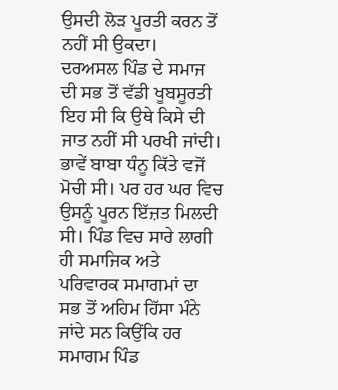ਉਸਦੀ ਲੋੜ ਪੂਰਤੀ ਕਰਨ ਤੋਂ ਨਹੀਂ ਸੀ ਉਕਦਾ।
ਦਰਅਸਲ ਪਿੰਡ ਦੇ ਸਮਾਜ ਦੀ ਸਭ ਤੋਂ ਵੱਡੀ ਖੂਬਸੂਰਤੀ ਇਹ ਸੀ ਕਿ ਉਥੇ ਕਿਸੇ ਦੀ ਜਾਤ ਨਹੀਂ ਸੀ ਪਰਖੀ ਜਾਂਦੀ। ਭਾਵੇਂ ਬਾਬਾ ਧੰਨੂ ਕਿੱਤੇ ਵਜੋਂ ਮੋਚੀ ਸੀ। ਪਰ ਹਰ ਘਰ ਵਿਚ ਉਸਨੂੰ ਪੂਰਨ ਇੱਜ਼ਤ ਮਿਲਦੀ ਸੀ। ਪਿੰਡ ਵਿਚ ਸਾਰੇ ਲਾਗੀ ਹੀ ਸਮਾਜਿਕ ਅਤੇ ਪਰਿਵਾਰਕ ਸਮਾਗਮਾਂ ਦਾ ਸਭ ਤੋਂ ਅਹਿਮ ਹਿੱਸਾ ਮੰਨੇ ਜਾਂਦੇ ਸਨ ਕਿਉਂਕਿ ਹਰ ਸਮਾਗਮ ਪਿੰਡ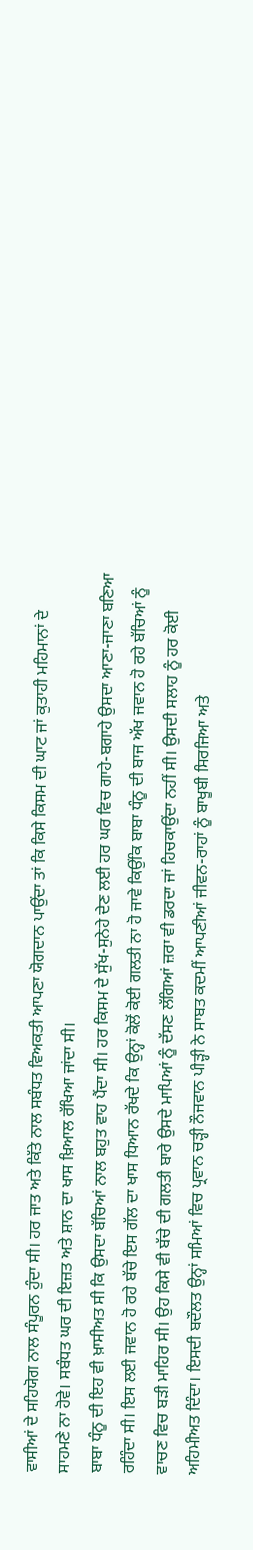ਵਾਸੀਆਂ ਦੇ ਸਹਿਯੋਗ ਨਾਲ ਸੰਪੂਰਨ ਹੁੰਦਾ ਸੀ। ਹਰ ਜਾਤ ਅਤੇ ਕਿੱਤੇ ਨਾਲ ਸਬੰਧਤ ਵਿਅਕਤੀ ਆਪਣਾ ਯੋਗਦਾਨ ਪਾਉਂਦਾ ਤਾਂ ਕਿ ਕਿਸੇ ਕਿਸਮ ਦੀ ਘਾਟ ਜਾਂ ਕੁਤਾਹੀ ਮਹਿਮਾਨਾਂ ਦੇ ਸਾਹਮਣੇ ਨਾ ਹੋਵੇ। ਸਬੰਧਤ ਘਰ ਦੀ ਇਜ਼ਤ ਅਤੇ ਸ਼ਾਨ ਦਾ ਖਾਸ ਖ਼ਿਆਲ ਰੱਖਿਆ ਜਾਂਦਾ ਸੀ।
ਬਾਬਾ ਧੰਨੂ ਦੀ ਇਹ ਵੀ ਖ਼ਾਸੀਅਤ ਸੀ ਕਿ ਉਸਦਾ ਬੱਚਿਆਂ ਨਾਲ ਬਹੁਤ ਵਾਹ ਪੈਂਦਾ ਸੀ। ਹਰ ਕਿਸਮ ਦੇ ਸੁੱਖ-ਸੁਨੇਹੇ ਦੇਣ ਲਈ ਹਰ ਘਰ ਵਿਚ ਗਾਹੇ-ਬਗਾਹੇ ਉਸਦਾ ਆਣਾ-ਜਾਣਾ ਬਣਿਆ ਰਹਿੰਦਾ ਸੀ। ਇਸ ਲਈ ਜਵਾਨ ਹੋ ਰਹੇ ਬੱਚੇ ਇਸ ਗੱਲ ਦਾ ਖਾਸ ਧਿਆਨ ਰੱਖਦੇ ਕਿ ਉਨ੍ਹਾਂ ਕੋਲੋਂ ਕੋਈ ਗਲਤੀ ਨਾ ਹੋ ਜਾਵੇ ਕਿਉਂਕਿ ਬਾਬਾ ਧੰਨੂ ਦੀ ਬਾਜ ਅੱਖ ਜਵਾਨ ਹੋ ਰਹੇ ਬੱਚਿਆਂ ਨੂੰ ਵਾਚਣ ਵਿਚ ਬੜੀ ਮਾਹਿਰ ਸੀ। ਉਹ ਕਿਸੇ ਵੀ ਬੱਚੇ ਦੀ ਗਲਤੀ ਬਾਰੇ ਉਸਦੇ ਮਾਪਿਆਂ ਨੂੰ ਦੱਸਣ ਲੱਗਿਆਂ ਜ਼ਰਾ ਵੀ ਡਰਦਾ ਜਾਂ ਹਿਚਕਾਉਂਦਾ ਨਹੀਂ ਸੀ। ਉਸਦੀ ਸਲਾਹ ਨੂੰ ਹਰ ਕੋਈ ਅਹਿਮੀਅਤ ਦਿੰਦਾ। ਇਸਦੀ ਬਦੌਲਤ ਉਨ੍ਹਾਂ ਸਮਿਆਂ ਵਿਚ ਪ੍ਰਵਾਨ ਚੜ੍ਹੀ ਨੌਜਵਾਨ ਪੀੜ੍ਹੀ ਨੇ ਸਾਬਤ ਕਦਮੀਂ ਆਪਣੀਆਂ ਜੀਵਨ-ਰਾਹਾਂ ਨੂੰ ਬਾਖੂਬੀ ਸਿਰਜਿਆ ਅਤੇ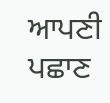ਆਪਣੀ ਪਛਾਣ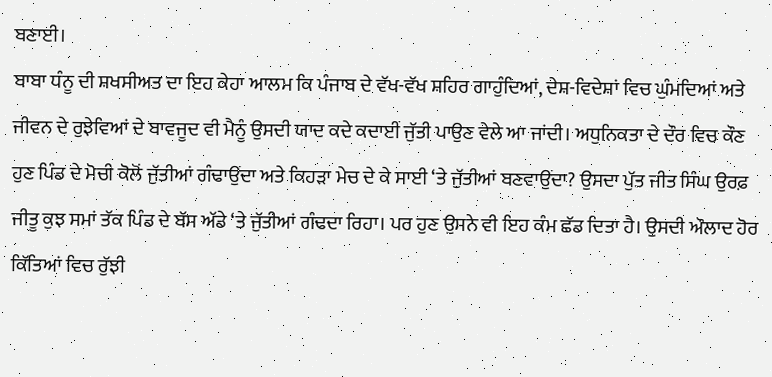ਬਣਾਈ।
ਬਾਬਾ ਧੰਨੂ ਦੀ ਸ਼ਖਸੀਅਤ ਦਾ ਇਹ ਕੇਹਾ ਆਲਮ ਕਿ ਪੰਜਾਬ ਦੇ ਵੱਖ-ਵੱਖ ਸ਼ਹਿਰ ਗਾਹੁੰਦਿਆਂ, ਦੇਸ਼-ਵਿਦੇਸ਼ਾਂ ਵਿਚ ਘੁੰਮਦਿਆਂ ਅਤੇ ਜੀਵਨ ਦੇ ਰੁਝੇਵਿਆਂ ਦੇ ਬਾਵਜੂਦ ਵੀ ਮੈਨੂੰ ਉਸਦੀ ਯਾਦ ਕਦੇ ਕਦਾਈਂ ਜੁੱਤੀ ਪਾਉਣ ਵੇਲੇ ਆ ਜਾਂਦੀ। ਅਧੁਨਿਕਤਾ ਦੇ ਦੌਰ ਵਿਚ ਕੌਣ ਹੁਣ ਪਿੰਡ ਦੇ ਮੋਚੀ ਕੋਲੋਂ ਜੁੱਤੀਆਂ ਗੰਢਾਉਂਦਾ ਅਤੇ ਕਿਹੜਾ ਮੇਚ ਦੇ ਕੇ ਸਾਈ ‘ਤੇ ਜੁੱਤੀਆਂ ਬਣਵਾਉਂਦਾ? ਉਸਦਾ ਪੁੱਤ ਜੀਤ ਸਿੰਘ ਉਰਫ਼ ਜੀਤੂ ਕੁਝ ਸਮਾਂ ਤੱਕ ਪਿੰਡ ਦੇ ਬੱਸ ਅੱਡੇ ‘ਤੇ ਜੁੱਤੀਆਂ ਗੰਢਦਾ ਰਿਹਾ। ਪਰ ਹੁਣ ਉਸਨੇ ਵੀ ਇਹ ਕੰਮ ਛੱਡ ਦਿਤਾ ਹੈ। ਉਸਦੀ ਔਲਾਦ ਹੋਰ ਕਿੱਤਿਆਂ ਵਿਚ ਰੁੱਝੀ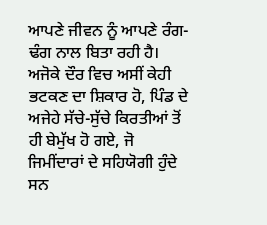ਆਪਣੇ ਜੀਵਨ ਨੂੰ ਆਪਣੇ ਰੰਗ-ਢੰਗ ਨਾਲ ਬਿਤਾ ਰਹੀ ਹੈ।
ਅਜੋਕੇ ਦੌਰ ਵਿਚ ਅਸੀਂ ਕੇਹੀ ਭਟਕਣ ਦਾ ਸ਼ਿਕਾਰ ਹੋ, ਪਿੰਡ ਦੇ ਅਜੇਹੇ ਸੱਚੇ-ਸੁੱਚੇ ਕਿਰਤੀਆਂ ਤੋਂ ਹੀ ਬੇਮੁੱਖ ਹੋ ਗਏ, ਜੋ ਜਿਮੀਂਦਾਰਾਂ ਦੇ ਸਹਿਯੋਗੀ ਹੁੰਦੇ ਸਨ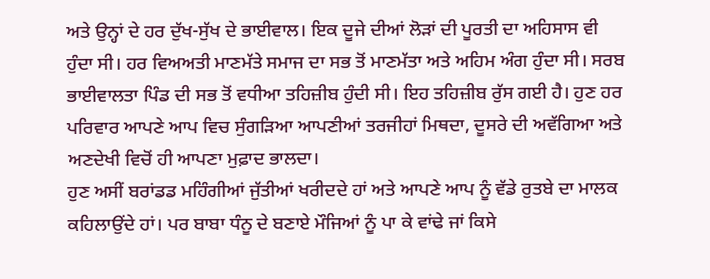ਅਤੇ ਉਨ੍ਹਾਂ ਦੇ ਹਰ ਦੁੱਖ-ਸੁੱਖ ਦੇ ਭਾਈਵਾਲ। ਇਕ ਦੂਜੇ ਦੀਆਂ ਲੋੜਾਂ ਦੀ ਪੂਰਤੀ ਦਾ ਅਹਿਸਾਸ ਵੀ ਹੁੰਦਾ ਸੀ। ਹਰ ਵਿਅਅਤੀ ਮਾਣਮੱਤੇ ਸਮਾਜ ਦਾ ਸਭ ਤੋਂ ਮਾਣਮੱਤਾ ਅਤੇ ਅਹਿਮ ਅੰਗ ਹੁੰਦਾ ਸੀ। ਸਰਬ ਭਾਈਵਾਲਤਾ ਪਿੰਡ ਦੀ ਸਭ ਤੋਂ ਵਧੀਆ ਤਹਿਜ਼ੀਬ ਹੁੰਦੀ ਸੀ। ਇਹ ਤਹਿਜ਼ੀਬ ਰੁੱਸ ਗਈ ਹੈ। ਹੁਣ ਹਰ ਪਰਿਵਾਰ ਆਪਣੇ ਆਪ ਵਿਚ ਸੁੰਗੜਿਆ ਆਪਣੀਆਂ ਤਰਜੀਹਾਂ ਮਿਥਦਾ, ਦੂਸਰੇ ਦੀ ਅਵੱਗਿਆ ਅਤੇ ਅਣਦੇਖੀ ਵਿਚੋਂ ਹੀ ਆਪਣਾ ਮੁਫ਼ਾਦ ਭਾਲਦਾ।
ਹੁਣ ਅਸੀਂ ਬਰਾਂਡਡ ਮਹਿੰਗੀਆਂ ਜੁੱਤੀਆਂ ਖਰੀਦਦੇ ਹਾਂ ਅਤੇ ਆਪਣੇ ਆਪ ਨੂੰ ਵੱਡੇ ਰੁਤਬੇ ਦਾ ਮਾਲਕ ਕਹਿਲਾਉਂਦੇ ਹਾਂ। ਪਰ ਬਾਬਾ ਧੰਨੂ ਦੇ ਬਣਾਏ ਮੌਜਿਆਂ ਨੂੰ ਪਾ ਕੇ ਵਾਂਢੇ ਜਾਂ ਕਿਸੇ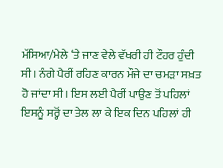ਮੱਸਿਆ/ਮੇਲੇ ‘ਤੇ ਜਾਣ ਵੇਲੇ ਵੱਖਰੀ ਹੀ ਟੌਹਰ ਹੁੰਦੀ ਸੀ। ਨੰਗੇ ਪੈਰੀਂ ਰਹਿਣ ਕਾਰਨ ਮੌਜੇ ਦਾ ਚਮੜਾ ਸਖ਼ਤ ਹੋ ਜਾਂਦਾ ਸੀ। ਇਸ ਲਈ ਪੈਰੀਂ ਪਾਉਣ ਤੋਂ ਪਹਿਲਾਂ ਇਸਨੂੰ ਸਰ੍ਹੋਂ ਦਾ ਤੇਲ ਲਾ ਕੇ ਇਕ ਦਿਨ ਪਹਿਲਾਂ ਹੀ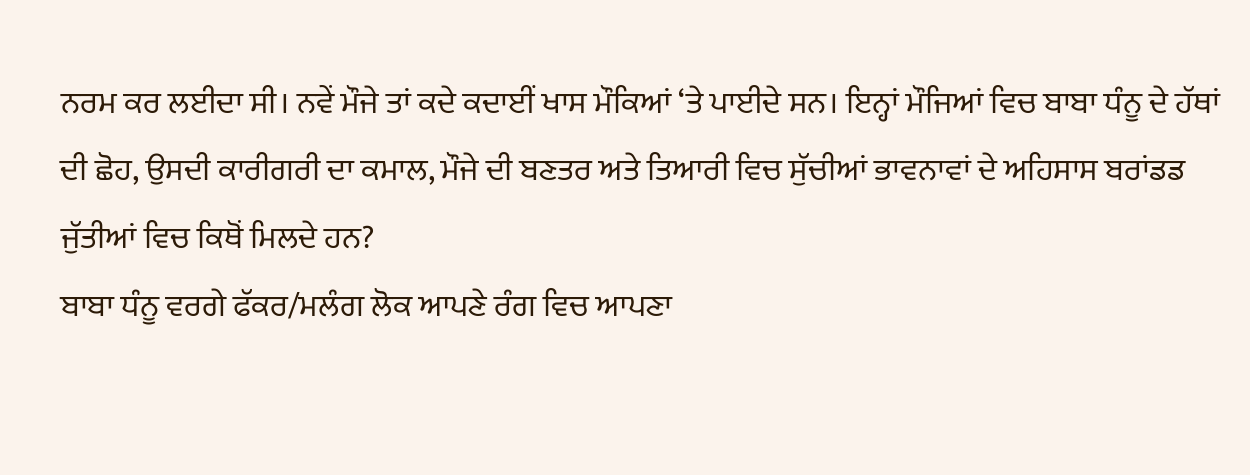ਨਰਮ ਕਰ ਲਈਦਾ ਸੀ। ਨਵੇਂ ਮੌਜੇ ਤਾਂ ਕਦੇ ਕਦਾਈਂ ਖਾਸ ਮੌਕਿਆਂ ‘ਤੇ ਪਾਈਦੇ ਸਨ। ਇਨ੍ਹਾਂ ਮੌਜਿਆਂ ਵਿਚ ਬਾਬਾ ਧੰਨੂ ਦੇ ਹੱਥਾਂ ਦੀ ਛੋਹ, ਉਸਦੀ ਕਾਰੀਗਰੀ ਦਾ ਕਮਾਲ, ਮੌਜੇ ਦੀ ਬਣਤਰ ਅਤੇ ਤਿਆਰੀ ਵਿਚ ਸੁੱਚੀਆਂ ਭਾਵਨਾਵਾਂ ਦੇ ਅਹਿਸਾਸ ਬਰਾਂਡਡ ਜੁੱਤੀਆਂ ਵਿਚ ਕਿਥੋਂ ਮਿਲਦੇ ਹਨ?
ਬਾਬਾ ਧੰਨੂ ਵਰਗੇ ਫੱਕਰ/ਮਲੰਗ ਲੋਕ ਆਪਣੇ ਰੰਗ ਵਿਚ ਆਪਣਾ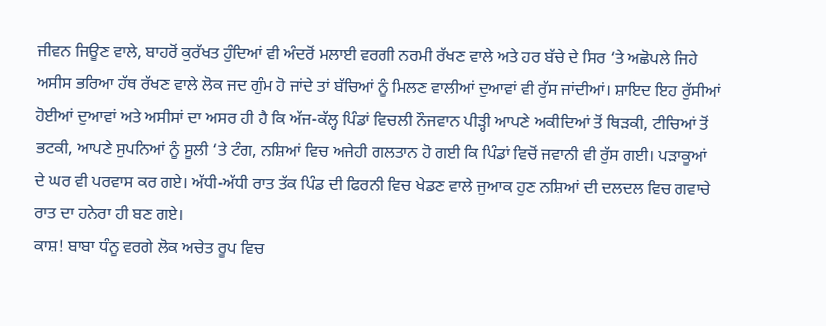ਜੀਵਨ ਜਿਊਣ ਵਾਲੇ, ਬਾਹਰੋਂ ਕੁਰੱਖਤ ਹੁੰਦਿਆਂ ਵੀ ਅੰਦਰੋਂ ਮਲਾਈ ਵਰਗੀ ਨਰਮੀ ਰੱਖਣ ਵਾਲੇ ਅਤੇ ਹਰ ਬੱਚੇ ਦੇ ਸਿਰ ‘ਤੇ ਅਛੋਪਲੇ ਜਿਹੇ ਅਸੀਸ ਭਰਿਆ ਹੱਥ ਰੱਖਣ ਵਾਲੇ ਲੋਕ ਜਦ ਗੁੰਮ ਹੋ ਜਾਂਦੇ ਤਾਂ ਬੱਚਿਆਂ ਨੂੰ ਮਿਲਣ ਵਾਲੀਆਂ ਦੁਆਵਾਂ ਵੀ ਰੁੱਸ ਜਾਂਦੀਆਂ। ਸ਼ਾਇਦ ਇਹ ਰੁੱਸੀਆਂ ਹੋਈਆਂ ਦੁਆਵਾਂ ਅਤੇ ਅਸੀਸਾਂ ਦਾ ਅਸਰ ਹੀ ਹੈ ਕਿ ਅੱਜ-ਕੱਲ੍ਹ ਪਿੰਡਾਂ ਵਿਚਲੀ ਨੌਜਵਾਨ ਪੀੜ੍ਹੀ ਆਪਣੇ ਅਕੀਦਿਆਂ ਤੋਂ ਥਿੜਕੀ, ਟੀਚਿਆਂ ਤੋਂ ਭਟਕੀ, ਆਪਣੇ ਸੁਪਨਿਆਂ ਨੂੰ ਸੂਲੀ ‘ਤੇ ਟੰਗ, ਨਸ਼ਿਆਂ ਵਿਚ ਅਜੇਹੀ ਗਲਤਾਨ ਹੋ ਗਈ ਕਿ ਪਿੰਡਾਂ ਵਿਚੋਂ ਜਵਾਨੀ ਵੀ ਰੁੱਸ ਗਈ। ਪੜਾਕੂਆਂ ਦੇ ਘਰ ਵੀ ਪਰਵਾਸ ਕਰ ਗਏ। ਅੱਧੀ-ਅੱਧੀ ਰਾਤ ਤੱਕ ਪਿੰਡ ਦੀ ਫਿਰਨੀ ਵਿਚ ਖੇਡਣ ਵਾਲੇ ਜੁਆਕ ਹੁਣ ਨਸ਼ਿਆਂ ਦੀ ਦਲਦਲ ਵਿਚ ਗਵਾਚੇ ਰਾਤ ਦਾ ਹਨੇਰਾ ਹੀ ਬਣ ਗਏ।
ਕਾਸ਼! ਬਾਬਾ ਧੰਨੂ ਵਰਗੇ ਲੋਕ ਅਚੇਤ ਰੂਪ ਵਿਚ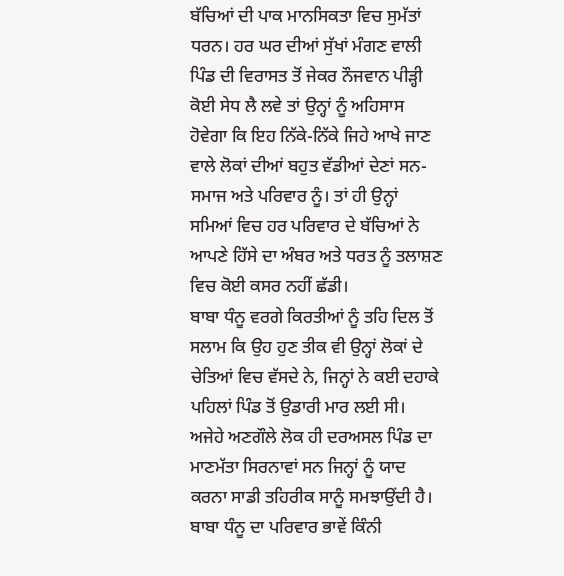ਬੱਚਿਆਂ ਦੀ ਪਾਕ ਮਾਨਸਿਕਤਾ ਵਿਚ ਸੁਮੱਤਾਂ ਧਰਨ। ਹਰ ਘਰ ਦੀਆਂ ਸੁੱਖਾਂ ਮੰਗਣ ਵਾਲੀ ਪਿੰਡ ਦੀ ਵਿਰਾਸਤ ਤੋਂ ਜੇਕਰ ਨੌਜਵਾਨ ਪੀੜ੍ਹੀ ਕੋਈ ਸੇਧ ਲੈ ਲਵੇ ਤਾਂ ਉਨ੍ਹਾਂ ਨੂੰ ਅਹਿਸਾਸ ਹੋਵੇਗਾ ਕਿ ਇਹ ਨਿੱਕੇ-ਨਿੱਕੇ ਜਿਹੇ ਆਖੇ ਜਾਣ ਵਾਲੇ ਲੋਕਾਂ ਦੀਆਂ ਬਹੁਤ ਵੱਡੀਆਂ ਦੇਣਾਂ ਸਨ- ਸਮਾਜ ਅਤੇ ਪਰਿਵਾਰ ਨੂੰ। ਤਾਂ ਹੀ ਉਨ੍ਹਾਂ ਸਮਿਆਂ ਵਿਚ ਹਰ ਪਰਿਵਾਰ ਦੇ ਬੱਚਿਆਂ ਨੇ ਆਪਣੇ ਹਿੱਸੇ ਦਾ ਅੰਬਰ ਅਤੇ ਧਰਤ ਨੂੰ ਤਲਾਸ਼ਣ ਵਿਚ ਕੋਈ ਕਸਰ ਨਹੀਂ ਛੱਡੀ।
ਬਾਬਾ ਧੰਨੂ ਵਰਗੇ ਕਿਰਤੀਆਂ ਨੂੰ ਤਹਿ ਦਿਲ ਤੋਂ ਸਲਾਮ ਕਿ ਉਹ ਹੁਣ ਤੀਕ ਵੀ ਉਨ੍ਹਾਂ ਲੋਕਾਂ ਦੇ ਚੇਤਿਆਂ ਵਿਚ ਵੱਸਦੇ ਨੇ, ਜਿਨ੍ਹਾਂ ਨੇ ਕਈ ਦਹਾਕੇ ਪਹਿਲਾਂ ਪਿੰਡ ਤੋਂ ਉਡਾਰੀ ਮਾਰ ਲਈ ਸੀ। ਅਜੇਹੇ ਅਣਗੌਲੇ ਲੋਕ ਹੀ ਦਰਅਸਲ ਪਿੰਡ ਦਾ ਮਾਣਮੱਤਾ ਸਿਰਨਾਵਾਂ ਸਨ ਜਿਨ੍ਹਾਂ ਨੂੰ ਯਾਦ ਕਰਨਾ ਸਾਡੀ ਤਹਿਰੀਕ ਸਾਨੂੰ ਸਮਝਾਉਂਦੀ ਹੈ।
ਬਾਬਾ ਧੰਨੂ ਦਾ ਪਰਿਵਾਰ ਭਾਵੇਂ ਕਿੰਨੀ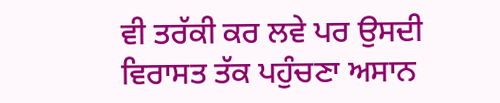ਵੀ ਤਰੱਕੀ ਕਰ ਲਵੇ ਪਰ ਉਸਦੀ ਵਿਰਾਸਤ ਤੱਕ ਪਹੁੰਚਣਾ ਅਸਾਨ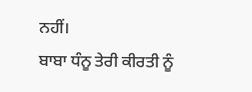ਨਹੀਂ।
ਬਾਬਾ ਧੰਨੂ ਤੇਰੀ ਕੀਰਤੀ ਨੂੰ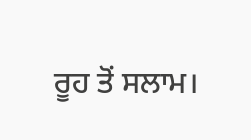ਰੂਹ ਤੋਂ ਸਲਾਮ।